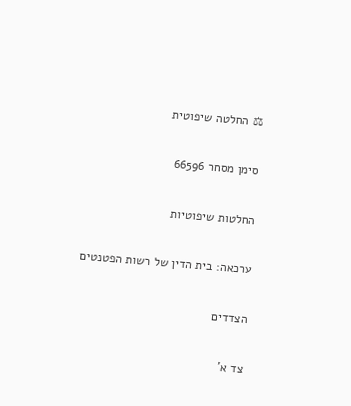⚖ החלטה שיפוטית

סימן מסחר 66596

החלטות שיפוטיות

ערכאה: בית הדין של רשות הפטנטים

הצדדים

צד א'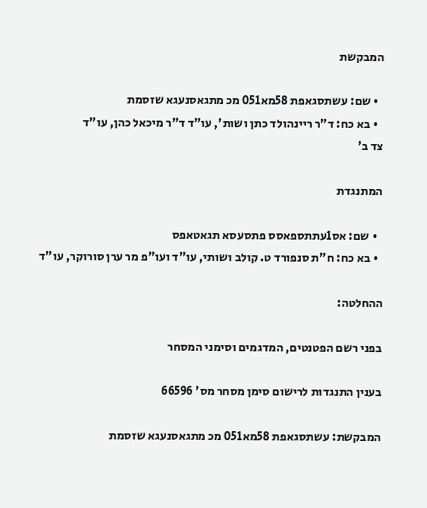המבקשת

  • שם: עשתסגאפת 58מא051 מכ מתגאסנעגא שזסמת
  • בא כח: ד"ר ריינהולד כתן ושות', עו"ד ד"ר מיכאל כהן, עו"ד
צד ב'

המתנגדת

  • שם: אס1עתתספאסס פתסעסא תגאטאפס
  • בא כח: ח"ת סנפורד ט. קולב ושותי, עו"ד ועו"פ מר ערן סורוקר, עו"ד

ההחלטה:

בפני רשם הפטנטים, המדגמים וסימני המסחר

בענין התנגדות לרישום סימן מסחר מס' 66596

המבקשת: עשתסגאפת 58מא051 מכ מתגאסנעגא שזסמת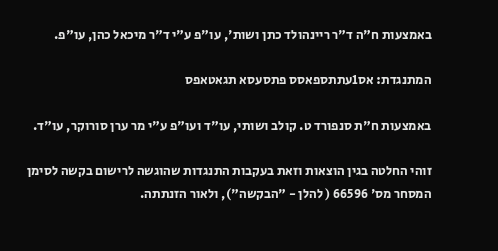באמצעות ח"ה ד"ר ריינהולד כתן ושות', עו"פ ע"י ד"ר מיכאל כהן, עו"פ.

המתנגדת: אס1עתתספאסס פתסעסא תגאטאפס

באמצעות ח"ת סנפורד ט. קולב ושותי, עו"ד ועו"פ ע"י מר ערן סורוקר, עו"ד.

זוהי החלטה בגין הוצאות וזאת בעקבות התנגדות שהוגשה לרישום בקשה לסימן המסחר מס' 66596 ( להלן - "הבקשה"), ולאור הזנתתה.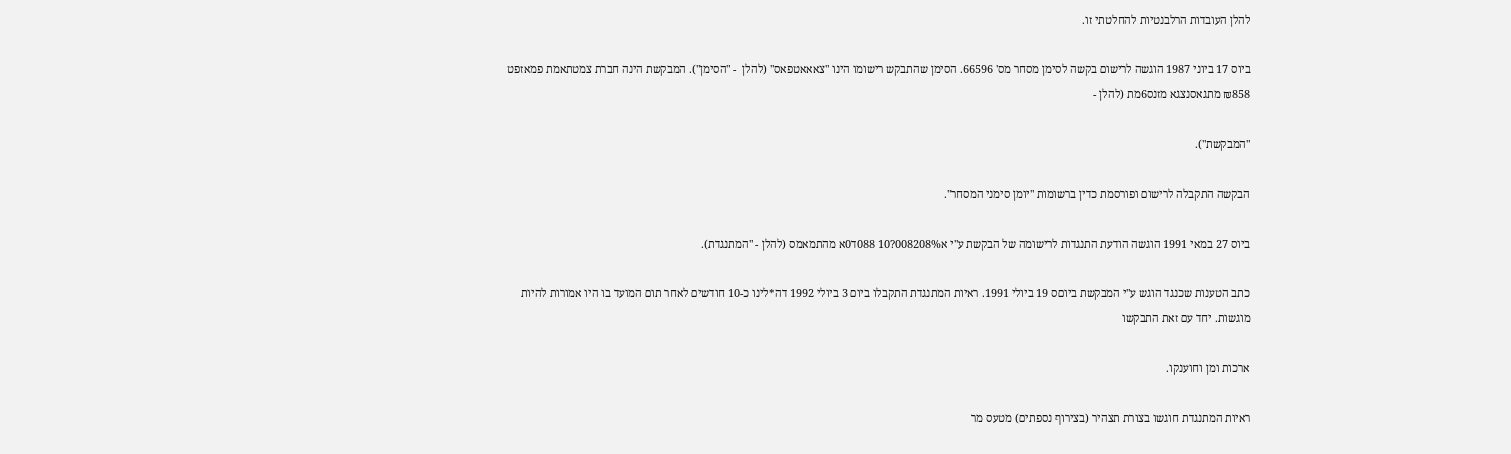להלן העובדות הרלבנטיות להחלטתי זו.

ביוס 17 ביוני 1987 הוגשה לרישום בקשה לסימן מסחר מס' 66596. הסימן שהתבקש רישומו הינו "צאאאטפאס" (להלן  - "הסימן"). המבקשת הינה חברת צמטתאמת פמאזפט ₪858 מתגאסנצגא מזנס6מת (להלן -

"המבקשת").

הבקשה התקבלה לרישום ופורסמת כדין ברשומות "יומן סימני המסחר".

ביוס 27 במאי 1991 הוגשה הודעת התנגדות לרישומה של הבקשת ע"י א008208%?10 088ד0א מהתמאמס (להלן - "המתנגדת).

כתב הטענות שכנגד הוגש ע"י המבקשת ביוםס 19 ביולי 1991. ראיות המתנגדת התקבלו ביום 3 ביולי 1992 דה*לינו כ-10 חודשים לאחר תום המועד בו היו אמורות להיות מוגשות. יחד עם זאת התבקשו

ארכות ומן וחוענקו.

ראיות המתנגדת חוגשו בצורת תצהיר (בצירוף נספתים) מטעס מר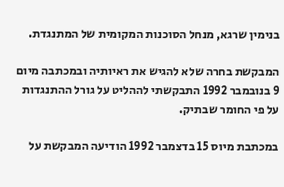בנימין שרגא, מנחל הסוכנות המקומית של המתנגדת.

המבקשת בחרה שלא להגיש את ראיותיה ובמכתבה מיום 9 בנובמבר 1992 התבקשתי לההליט על גורל ההתנגדות על פי החומר שבתיק.

במכתבת מיוס 15 בדצמבר 1992 הודיעה המבקשת על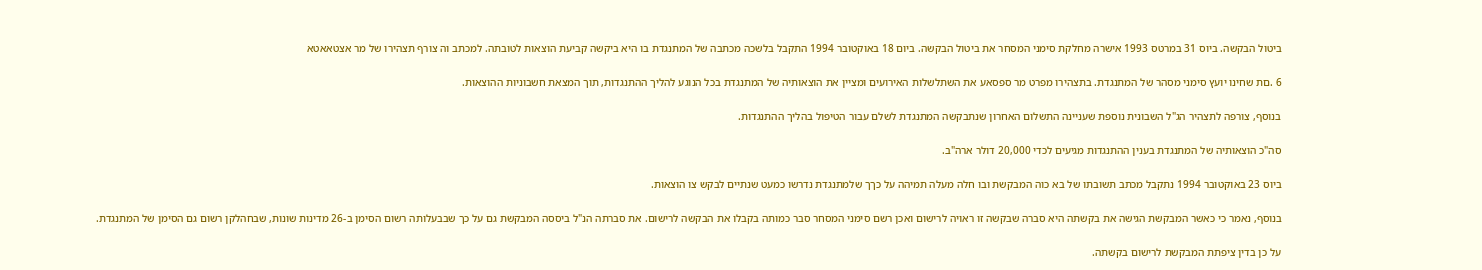ביטול הבקשה. ביוס 31 במרטס 1993 אישרה מחלקת סימני המסחר את ביטול הבקשה. ביום 18 באוקטובר 1994 התקבל בלשכה מכתבה של המתנגדת בו היא ביקשה קביעת הוצאות לטובתה. למכתב וה צורף תצהירו של מר אצטאאטא

6 .םת שחינו יועץ סימני מסהר של המתנגדת. בתצהירו מפרט מר ספסאע את השתלשלות האירועים ומציין את הוצאותיה של המתנגדת בכל הנוגע להליך ההתנגדות, תוך המצאת חשבוניות ההוצאות.

בנוסף, צורפה לתצהיר הג"ל השבונית נוספת שעניינה התשלום האחרון שנתבקשה המתנגדת לשלם עבור הטיפול בהליך ההתנגדות.

סה"כ הוצאותיה של המתנגדת בענין ההתנגדות מגיעים לכדי 20,000 דולר ארה"ב.

ביוס 23 באוקטובר 1994 נתקבל מכתב תשובתו של בא כוה המבקשת ובו חלה מעלה תמיהה על כךך שלמתנגדת נדרשו כמעט שנתיים לבקש צו הוצאות.

בנוסף, נאמר כי כאשר המבקשת הגישה את בקשתה היא סברה שבקשה זו ראויה לרישום ואכן רשם סימני המסחר סבר כמותה בקבלו את הבקשה לרישום. את סברתה הנ"ל ביססה המבקשת גם על כך שבבעלותה רשום הסימן ב-26 מדינות שונות, שבחהלקן רשום גם הסימן של המתנגדת.

על כן בדין ציפתת המבקשת לרישום בקשתה.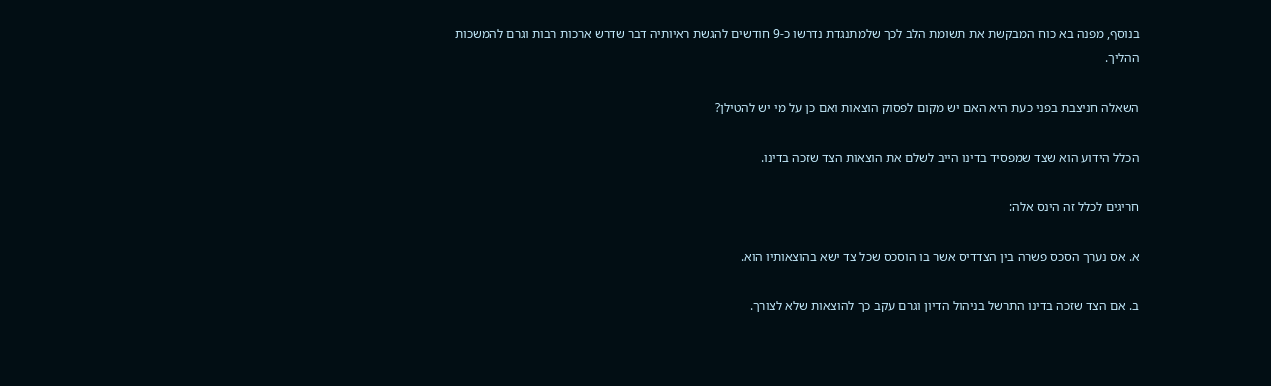בנוסף, מפנה בא כוח המבקשת את תשומת הלב לכך שלמתנגדת נדרשו כ-9 חודשים להגשת ראיותיה דבר שדרש ארכות רבות וגרם להמשכות ההליך.

השאלה חניצבת בפני כעת היא האם יש מקום לפסוק הוצאות ואם כן על מי יש להטילן?

הכלל הידוע הוא שצד שמפסיד בדינו הייב לשלם את הוצאות הצד שזכה בדינו.

חריגים לכלל זה הינס אלה:

א. אס נערך הסכס פשרה בין הצדדיס אשר בו הוסכס שכל צד ישא בהוצאותיו הוא.

ב. אם הצד שזכה בדינו התרשל בניהול הדיון וגרם עקב כך להוצאות שלא לצורך.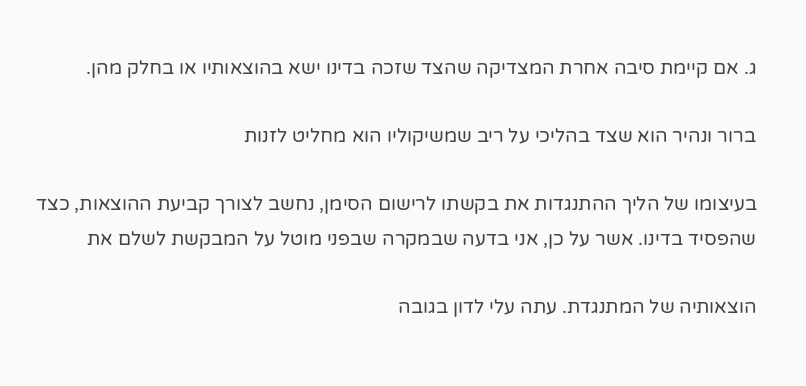ג. אם קיימת סיבה אחרת המצדיקה שהצד שזכה בדינו ישא בהוצאותיו או בחלק מהן.

ברור ונהיר הוא שצד בהליכי על ריב שמשיקוליו הוא מחליט לזנות

בעיצומו של הליך ההתנגדות את בקשתו לרישום הסימן, נחשב לצורך קביעת ההוצאות, כצד שהפסיד בדינו. אשר על כן, אני בדעה שבמקרה שבפני מוטל על המבקשת לשלם את

הוצאותיה של המתנגדת. עתה עלי לדון בגובה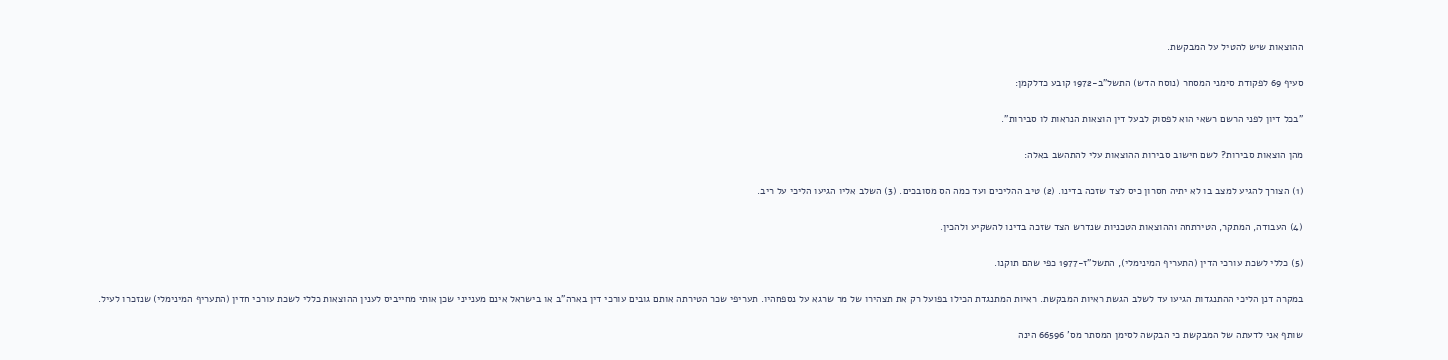ההוצאות שיש להטיל על המבקשת.

סעיף 69 לפקודת סימני המסחר (נוסח הדש) התשל"ב-1972 קובע כדלקמן:

"בכל דיון לפני הרשם רשאי הוא לפסוק לבעל דין הוצאות הנראות לו סבירות".

מהן הוצאות סבירות? לשם חישוב סבירות ההוצאות עלי להתהשב באלה:

(1) הצורך להגיע למצב בו לא יתיה חסרון כיס לצד שזכה בדינו. (2) טיב ההליכים ועד כמה הס מסובכים. (3) השלב אליו הגיעו הליכי על ריב.

(4) העבודה, המתקר, הטירתחה וההוצאות הטכניות שנדרש הצד שזכה בדינו להשקיע ולהכין.

(5) כללי לשכת עורכי הדין (התעריף המינימלי), התשל"ז-1977 כפי שהם תוקנו.

במקרה דנן הליכי ההתנגדות הגיעו עד לשלב הגשת ראיות המבקשת. ראיות המתנגדת הכילו בפועל רק את תצהירו של מר שרגא על נספחהיו. תעריפי שכר הטירתה אותם גובים עורכי דין בארה"ב או בישראל אינם מענייני שכן אותי מחייביס לענין ההוצאות כללי לשכת עורכי חדין (התעריף המינימלי) שנזכרו לעיל.

שותף אני לדעתה של המבקשת כי הבקשה לסימן המסתר מס' 66596 הינה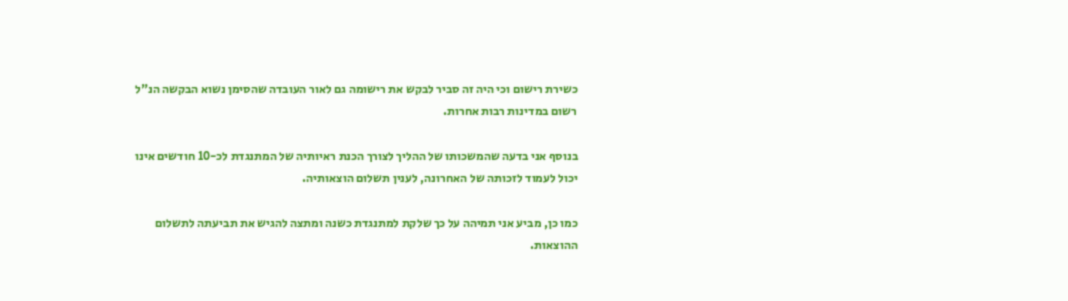כשירת רישום וכי היה זה סביר לבקש את רישומה גם לאור העובדה שהסימן נשוא הבקשה הנ"ל רשום במדינות רבות אחרות.

בנוסף אני בדעה שהמשכותו של ההליך לצורך הכנת ראיותיה של המתנגדת לכ-10 חודשים אינו יכול לעמוד לזכותה של האחרונה, לענין תשלום הוצאותיה.

כמו כן, מביע אני תמיהה על כך שלקת למתנגדת כשנה ומתצה להגיש את תביעתה לתשלום ההוצאות.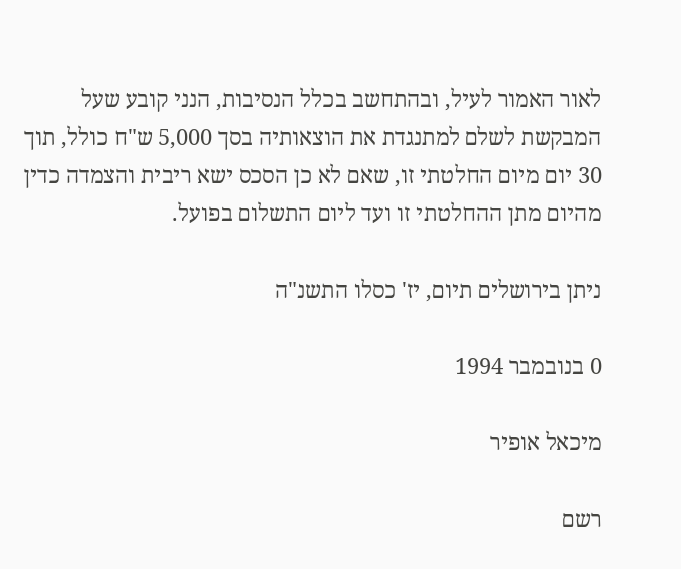לאור האמור לעיל, ובהתחשב בכלל הנסיבות, הנני קובע שעל המבקשת לשלם למתנגדת את הוצאותיה בסך 5,000 ש"ח כולל, תוך 30 יום מיום החלטתי זו, שאם לא כן הסכס ישא ריבית והצמדה כדין מהיום מתן ההחלטתי זו ועד ליום התשלום בפועל.

ניתן בירושלים תיום, יז' כסלו התשנ"ה

0 בנובמבר 1994

מיכאל אופיר

רשם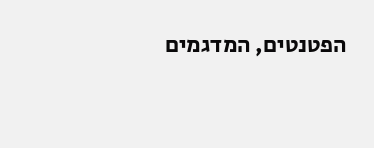הפטנטים, המדגמים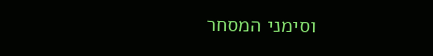וסימני המסחר